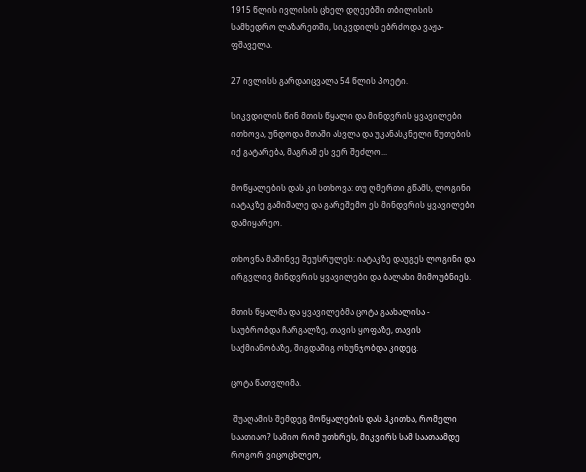1915 წლის ივლისის ცხელ დღეებში თბილისის სამხედრო ლაზარეთში, სიკვდილს ებრძოდა ვაჟა-ფშაველა.

27 ივლისს გარდაიცვალა 54 წლის პოეტი.

სიკვდილის წინ მთის წყალი და მინდვრის ყვავილები ითხოვა, უნდოდა მთაში ასვლა და უკანასკნელი წუთების იქ გატარება, მაგრამ ეს ვერ შეძლო...

მოწყალების დას კი სთხოვა: თუ ღმერთი გწამს, ლოგინი იატაკზე გამიშალე და გარეშემო ეს მინდვრის ყვავილები დამიყარეო.

თხოვნა მაშინვე შეუსრულეს: იატაკზე დაუგეს ლოგინი და ირგვლივ მინდვრის ყვავილები და ბალახი მიმოუბნიეს.

მთის წყალმა და ყვავილებმა ცოტა გაახალისა - საუბრობდა ჩარგალზე, თავის ყოფაზე, თავის საქმიანობაზე, შიგდაშიგ ოხუნჯობდა კიდეც.

ცოტა წათვლიმა.

 შუაღამის შემდეგ მოწყალების დას ჰკითხა, რომელი საათიაო? სამიო რომ უთხრეს, მიკვირს სამ საათაამდე როგორ ვიცოცხლეო,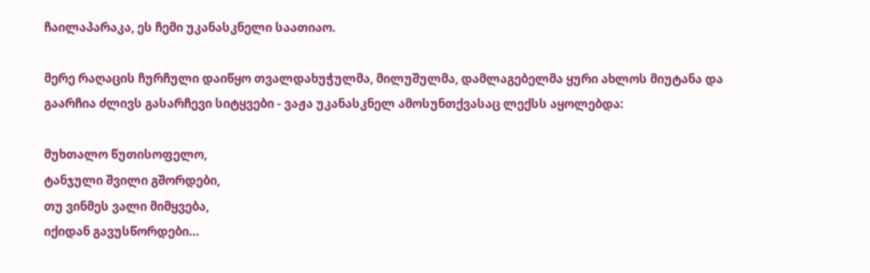ჩაილაპარაკა, ეს ჩემი უკანასკნელი საათიაო.

მერე რაღაცის ჩურჩული დაიწყო თვალდახუჭულმა, მილუშულმა, დამლაგებელმა ყური ახლოს მიუტანა და გაარჩია ძლივს გასარჩევი სიტყვები - ვაჟა უკანასკნელ ამოსუნთქვასაც ლექსს აყოლებდა:

მუხთალო წუთისოფელო,
ტანჯული შვილი გშორდები,
თუ ვინმეს ვალი მიმყვება,
იქიდან გავუსწორდები…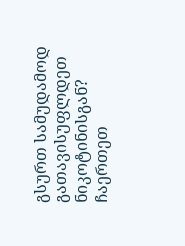გსურთ სამუდამოდ გათავისუფლდეთ ნიკოტინისგან? ჩაერთეთ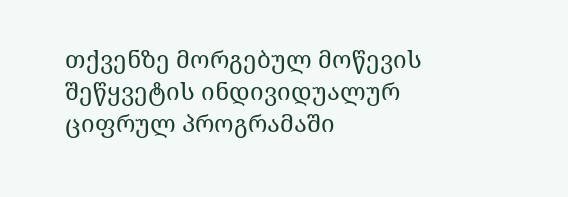თქვენზე მორგებულ მოწევის შეწყვეტის ინდივიდუალურ ციფრულ პროგრამაში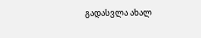გადასვლა ახალ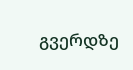გვერდზე